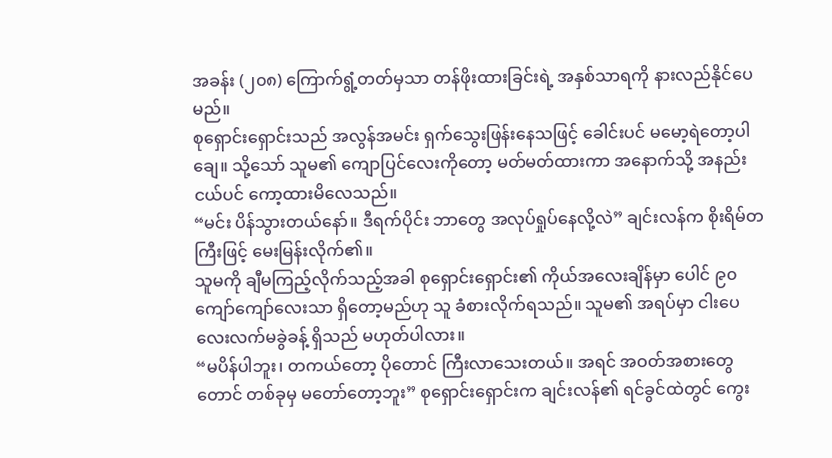အခန်း (၂၀၈) ကြောက်ရွံ့တတ်မှသာ တန်ဖိုးထားခြင်းရဲ့ အနှစ်သာရကို နားလည်နိုင်ပေမည်။
စုရှောင်းရှောင်းသည် အလွန်အမင်း ရှက်သွေးဖြန်းနေသဖြင့် ခေါင်းပင် မမော့ရဲတော့ပါချေ။ သို့သော် သူမ၏ ကျောပြင်လေးကိုတော့ မတ်မတ်ထားကာ အနောက်သို့ အနည်းငယ်ပင် ကော့ထားမိလေသည်။
“မင်း ပိန်သွားတယ်နော်။ ဒီရက်ပိုင်း ဘာတွေ အလုပ်ရှုပ်နေလို့လဲ” ချင်းလန်က စိုးရိမ်တကြီးဖြင့် မေးမြန်းလိုက်၏။
သူမကို ချီမကြည့်လိုက်သည့်အခါ စုရှောင်းရှောင်း၏ ကိုယ်အလေးချိန်မှာ ပေါင် ၉၀ ကျော်ကျော်လေးသာ ရှိတော့မည်ဟု သူ ခံစားလိုက်ရသည်။ သူမ၏ အရပ်မှာ ငါးပေ လေးလက်မခွဲခန့် ရှိသည် မဟုတ်ပါလား။
“မပိန်ပါဘူး၊ တကယ်တော့ ပိုတောင် ကြီးလာသေးတယ်။ အရင် အဝတ်အစားတွေတောင် တစ်ခုမှ မတော်တော့ဘူး” စုရှောင်းရှောင်းက ချင်းလန်၏ ရင်ခွင်ထဲတွင် ကွေး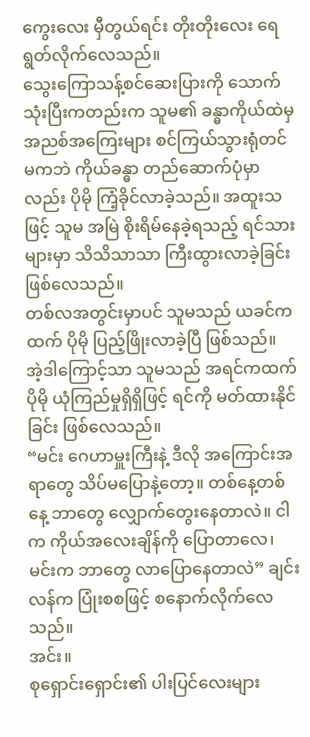ကွေးလေး မှီတွယ်ရင်း တိုးတိုးလေး ရေရွတ်လိုက်လေသည်။
သွေးကြောသန့်စင်ဆေးပြားကို သောက်သုံးပြီးကတည်းက သူမ၏ ခန္ဓာကိုယ်ထဲမှ အညစ်အကြေးများ စင်ကြယ်သွားရုံတင် မကဘဲ ကိုယ်ခန္ဓာ တည်ဆောက်ပုံမှာလည်း ပိုမို ကြံ့ခိုင်လာခဲ့သည်။ အထူးသဖြင့် သူမ အမြဲ စိုးရိမ်နေခဲ့ရသည့် ရင်သားများမှာ သိသိသာသာ ကြီးထွားလာခဲ့ခြင်း ဖြစ်လေသည်။
တစ်လအတွင်းမှာပင် သူမသည် ယခင်ကထက် ပိုမို ပြည့်ဖြိုးလာခဲ့ပြီ ဖြစ်သည်။
အဲ့ဒါကြောင့်သာ သူမသည် အရင်ကထက် ပိုမို ယုံကြည်မှုရှိရှိဖြင့် ရင်ကို မတ်ထားနိုင်ခြင်း ဖြစ်လေသည်။
“မင်း ဂေဟာမှူးကြီးနဲ့ ဒီလို အကြောင်းအရာတွေ သိပ်မပြောနဲ့တော့။ တစ်နေ့တစ်နေ့ ဘာတွေ လျှောက်တွေးနေတာလဲ။ ငါက ကိုယ်အလေးချိန်ကို ပြောတာလေ၊ မင်းက ဘာတွေ လာပြောနေတာလဲ” ချင်းလန်က ပြုံးစစဖြင့် စနောက်လိုက်လေသည်။
အင်း။
စုရှောင်းရှောင်း၏ ပါးပြင်လေးများ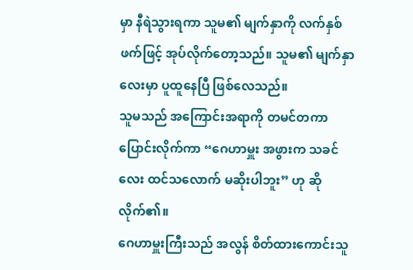မှာ နီရဲသွားရကာ သူမ၏ မျက်နှာကို လက်နှစ်ဖက်ဖြင့် အုပ်လိုက်တော့သည်။ သူမ၏ မျက်နှာလေးမှာ ပူထူနေပြီ ဖြစ်လေသည်။
သူမသည် အကြောင်းအရာကို တမင်တကာ ပြောင်းလိုက်ကာ “ဂေဟာမှူး အဖွားက သခင်လေး ထင်သလောက် မဆိုးပါဘူး” ဟု ဆိုလိုက်၏။
ဂေဟာမှူးကြီးသည် အလွန် စိတ်ထားကောင်းသူ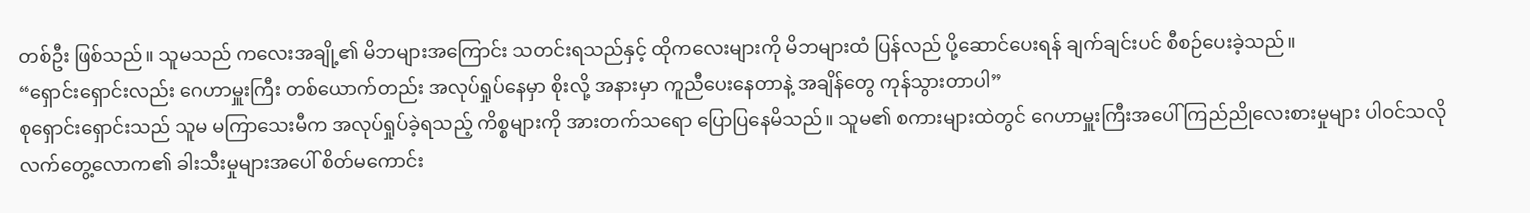တစ်ဦး ဖြစ်သည်။ သူမသည် ကလေးအချို့၏ မိဘများအကြောင်း သတင်းရသည်နှင့် ထိုကလေးများကို မိဘများထံ ပြန်လည် ပို့ဆောင်ပေးရန် ချက်ချင်းပင် စီစဉ်ပေးခဲ့သည်။
“ရှောင်းရှောင်းလည်း ဂေဟာမှူးကြီး တစ်ယောက်တည်း အလုပ်ရှုပ်နေမှာ စိုးလို့ အနားမှာ ကူညီပေးနေတာနဲ့ အချိန်တွေ ကုန်သွားတာပါ”
စုရှောင်းရှောင်းသည် သူမ မကြာသေးမီက အလုပ်ရှုပ်ခဲ့ရသည့် ကိစ္စများကို အားတက်သရော ပြောပြနေမိသည်။ သူမ၏ စကားများထဲတွင် ဂေဟာမှူးကြီးအပေါ် ကြည်ညိုလေးစားမှုများ ပါဝင်သလို လက်တွေ့လောက၏ ခါးသီးမှုများအပေါ် စိတ်မကောင်း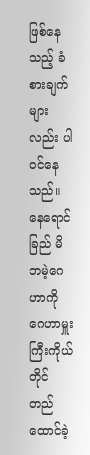ဖြစ်နေသည့် ခံစားချက်များလည်း ပါဝင်နေသည်။
နေရောင်ခြည် မိဘမဲ့ဂေဟာကို ဂေဟာမှူးကြီးကိုယ်တိုင် တည်ထောင်ခဲ့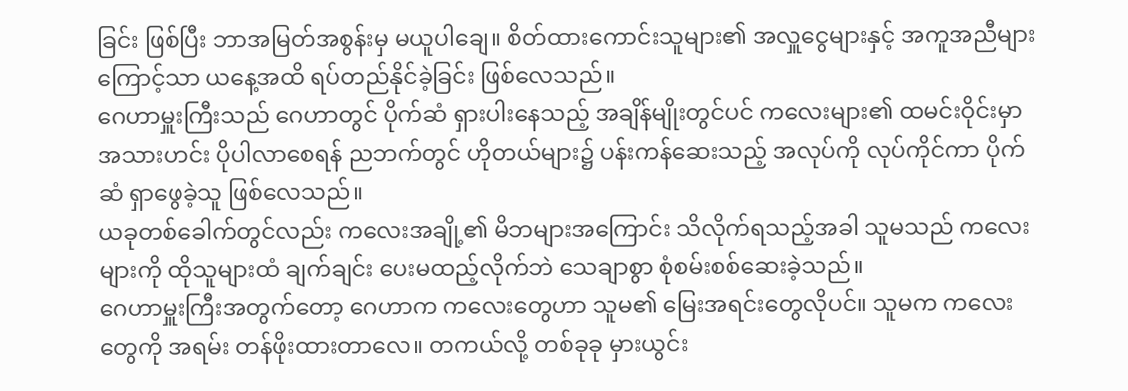ခြင်း ဖြစ်ပြီး ဘာအမြတ်အစွန်းမှ မယူပါချေ။ စိတ်ထားကောင်းသူများ၏ အလှူငွေများနှင့် အကူအညီများကြောင့်သာ ယနေ့အထိ ရပ်တည်နိုင်ခဲ့ခြင်း ဖြစ်လေသည်။
ဂေဟာမှူးကြီးသည် ဂေဟာတွင် ပိုက်ဆံ ရှားပါးနေသည့် အချိန်မျိုးတွင်ပင် ကလေးများ၏ ထမင်းဝိုင်းမှာ အသားဟင်း ပိုပါလာစေရန် ညဘက်တွင် ဟိုတယ်များ၌ ပန်းကန်ဆေးသည့် အလုပ်ကို လုပ်ကိုင်ကာ ပိုက်ဆံ ရှာဖွေခဲ့သူ ဖြစ်လေသည်။
ယခုတစ်ခေါက်တွင်လည်း ကလေးအချို့၏ မိဘများအကြောင်း သိလိုက်ရသည့်အခါ သူမသည် ကလေးများကို ထိုသူများထံ ချက်ချင်း ပေးမထည့်လိုက်ဘဲ သေချာစွာ စုံစမ်းစစ်ဆေးခဲ့သည်။
ဂေဟာမှူးကြီးအတွက်တော့ ဂေဟာက ကလေးတွေဟာ သူမ၏ မြေးအရင်းတွေလိုပင်။ သူမက ကလေးတွေကို အရမ်း တန်ဖိုးထားတာလေ။ တကယ်လို့ တစ်ခုခု မှားယွင်း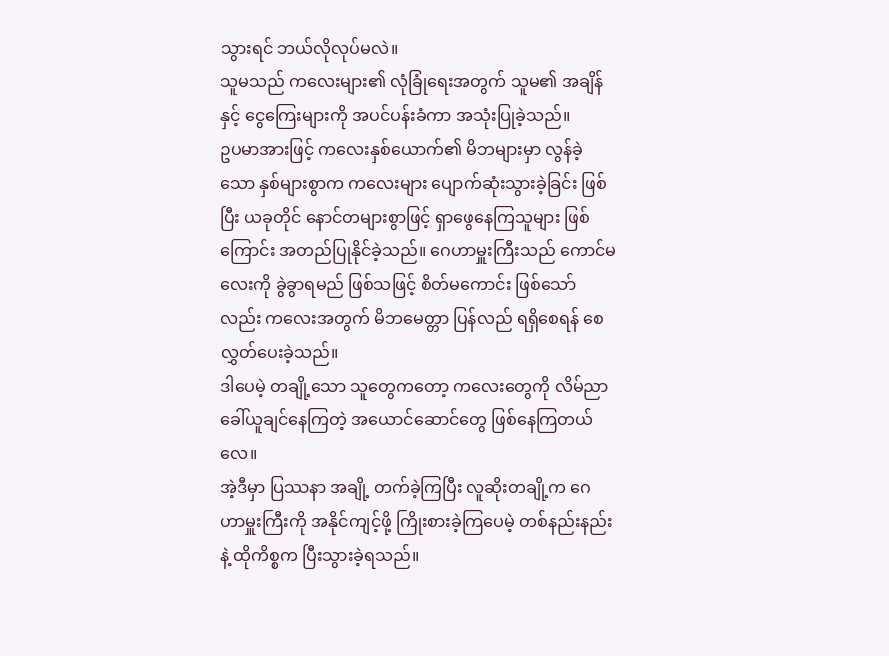သွားရင် ဘယ်လိုလုပ်မလဲ။
သူမသည် ကလေးများ၏ လုံခြုံရေးအတွက် သူမ၏ အချိန်နှင့် ငွေကြေးများကို အပင်ပန်းခံကာ အသုံးပြုခဲ့သည်။
ဥပမာအားဖြင့် ကလေးနှစ်ယောက်၏ မိဘများမှာ လွန်ခဲ့သော နှစ်များစွာက ကလေးများ ပျောက်ဆုံးသွားခဲ့ခြင်း ဖြစ်ပြီး ယခုတိုင် နောင်တများစွာဖြင့် ရှာဖွေနေကြသူများ ဖြစ်ကြောင်း အတည်ပြုနိုင်ခဲ့သည်။ ဂေဟာမှူးကြီးသည် ကောင်မလေးကို ခွဲခွာရမည် ဖြစ်သဖြင့် စိတ်မကောင်း ဖြစ်သော်လည်း ကလေးအတွက် မိဘမေတ္တာ ပြန်လည် ရရှိစေရန် စေလွှတ်ပေးခဲ့သည်။
ဒါပေမဲ့ တချို့သော သူတွေကတော့ ကလေးတွေကို လိမ်ညာ ခေါ်ယူချင်နေကြတဲ့ အယောင်ဆောင်တွေ ဖြစ်နေကြတယ်လေ။
အဲ့ဒီမှာ ပြဿနာ အချို့ တက်ခဲ့ကြပြီး လူဆိုးတချို့က ဂေဟာမှူးကြီးကို အနိုင်ကျင့်ဖို့ ကြိုးစားခဲ့ကြပေမဲ့ တစ်နည်းနည်းနဲ့ ထိုကိစ္စက ပြီးသွားခဲ့ရသည်။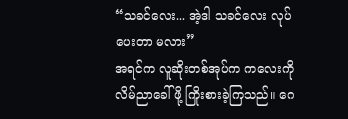“သခင်လေး... အဲ့ဒါ သခင်လေး လုပ်ပေးတာ မလား”
အရင်က လူဆိုးတစ်အုပ်က ကလေးကို လိမ်ညာခေါ်ဖို့ ကြိုးစားခဲ့ကြသည်။ ဂေ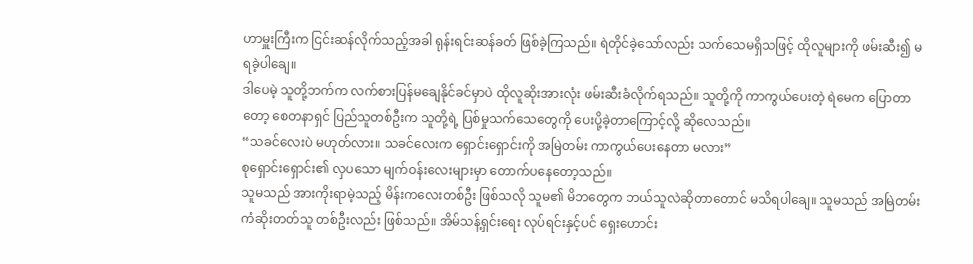ဟာမှူးကြီးက ငြင်းဆန်လိုက်သည့်အခါ ရုန်းရင်းဆန်ခတ် ဖြစ်ခဲ့ကြသည်။ ရဲတိုင်ခဲ့သော်လည်း သက်သေမရှိသဖြင့် ထိုလူများကို ဖမ်းဆီး၍ မရခဲ့ပါချေ။
ဒါပေမဲ့ သူတို့ဘက်က လက်စားပြန်မချေနိုင်ခင်မှာပဲ ထိုလူဆိုးအားလုံး ဖမ်းဆီးခံလိုက်ရသည်။ သူတို့ကို ကာကွယ်ပေးတဲ့ ရဲမေက ပြောတာတော့ စေတနာရှင် ပြည်သူတစ်ဦးက သူတို့ရဲ့ ပြစ်မှုသက်သေတွေကို ပေးပို့ခဲ့တာကြောင့်လို့ ဆိုလေသည်။
“သခင်လေးပဲ မဟုတ်လား။ သခင်လေးက ရှောင်းရှောင်းကို အမြဲတမ်း ကာကွယ်ပေးနေတာ မလား”
စုရှောင်းရှောင်း၏ လှပသော မျက်ဝန်းလေးများမှာ တောက်ပနေတော့သည်။
သူမသည် အားကိုးရာမဲ့သည့် မိန်းကလေးတစ်ဦး ဖြစ်သလို သူမ၏ မိဘတွေက ဘယ်သူလဲဆိုတာတောင် မသိရပါချေ။ သူမသည် အမြဲတမ်း ကံဆိုးတတ်သူ တစ်ဦးလည်း ဖြစ်သည်။ အိမ်သန့်ရှင်းရေး လုပ်ရင်းနှင့်ပင် ရှေးဟောင်း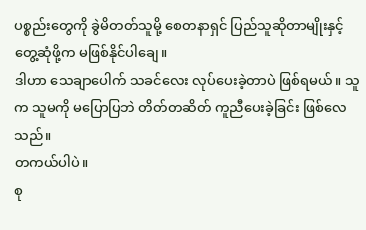ပစ္စည်းတွေကို ခွဲမိတတ်သူမို့ စေတနာရှင် ပြည်သူဆိုတာမျိုးနှင့် တွေ့ဆုံဖို့က မဖြစ်နိုင်ပါချေ။
ဒါဟာ သေချာပေါက် သခင်လေး လုပ်ပေးခဲ့တာပဲ ဖြစ်ရမယ်။ သူက သူမကို မပြောပြဘဲ တိတ်တဆိတ် ကူညီပေးခဲ့ခြင်း ဖြစ်လေသည်။
တကယ်ပါပဲ။
စု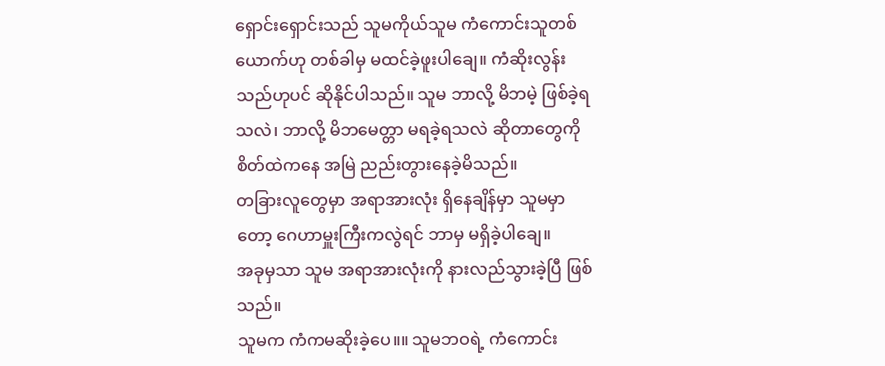ရှောင်းရှောင်းသည် သူမကိုယ်သူမ ကံကောင်းသူတစ်ယောက်ဟု တစ်ခါမှ မထင်ခဲ့ဖူးပါချေ။ ကံဆိုးလွန်းသည်ဟုပင် ဆိုနိုင်ပါသည်။ သူမ ဘာလို့ မိဘမဲ့ ဖြစ်ခဲ့ရသလဲ၊ ဘာလို့ မိဘမေတ္တာ မရခဲ့ရသလဲ ဆိုတာတွေကို စိတ်ထဲကနေ အမြဲ ညည်းတွားနေခဲ့မိသည်။
တခြားလူတွေမှာ အရာအားလုံး ရှိနေချိန်မှာ သူမမှာတော့ ဂေဟာမှူးကြီးကလွဲရင် ဘာမှ မရှိခဲ့ပါချေ။
အခုမှသာ သူမ အရာအားလုံးကို နားလည်သွားခဲ့ပြီ ဖြစ်သည်။
သူမက ကံကမဆိုးခဲ့ပေ။။ သူမဘဝရဲ့ ကံကောင်း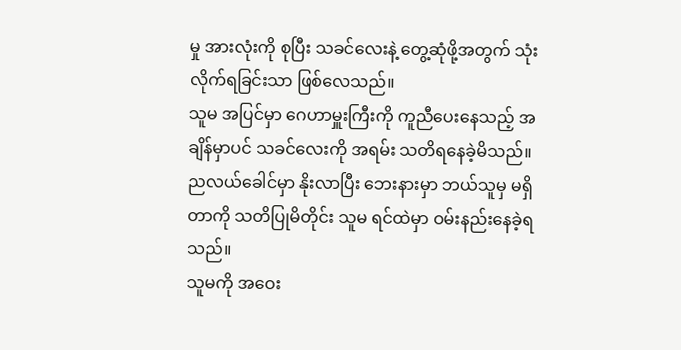မှု အားလုံးကို စုပြီး သခင်လေးနဲ့ တွေ့ဆုံဖို့အတွက် သုံးလိုက်ရခြင်းသာ ဖြစ်လေသည်။
သူမ အပြင်မှာ ဂေဟာမှူးကြီးကို ကူညီပေးနေသည့် အချိန်မှာပင် သခင်လေးကို အရမ်း သတိရနေခဲ့မိသည်။
ညလယ်ခေါင်မှာ နိုးလာပြီး ဘေးနားမှာ ဘယ်သူမှ မရှိတာကို သတိပြုမိတိုင်း သူမ ရင်ထဲမှာ ဝမ်းနည်းနေခဲ့ရသည်။
သူမကို အဝေး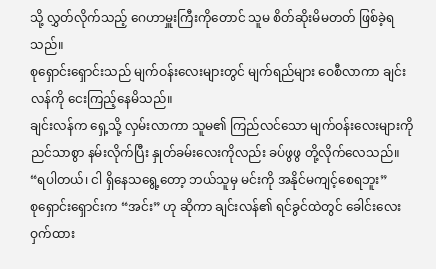သို့ လွှတ်လိုက်သည့် ဂေဟာမှူးကြီးကိုတောင် သူမ စိတ်ဆိုးမိမတတ် ဖြစ်ခဲ့ရသည်။
စုရှောင်းရှောင်းသည် မျက်ဝန်းလေးများတွင် မျက်ရည်များ ဝေစီလာကာ ချင်းလန်ကို ငေးကြည့်နေမိသည်။
ချင်းလန်က ရှေ့သို့ လှမ်းလာကာ သူမ၏ ကြည်လင်သော မျက်ဝန်းလေးများကို ညင်သာစွာ နမ်းလိုက်ပြီး နှုတ်ခမ်းလေးကိုလည်း ခပ်ဖွဖွ တို့လိုက်လေသည်။ “ရပါတယ်၊ ငါ ရှိနေသရွေ့တော့ ဘယ်သူမှ မင်းကို အနိုင်မကျင့်စေရဘူး”
စုရှောင်းရှောင်းက “အင်း” ဟု ဆိုကာ ချင်းလန်၏ ရင်ခွင်ထဲတွင် ခေါင်းလေး ဝှက်ထား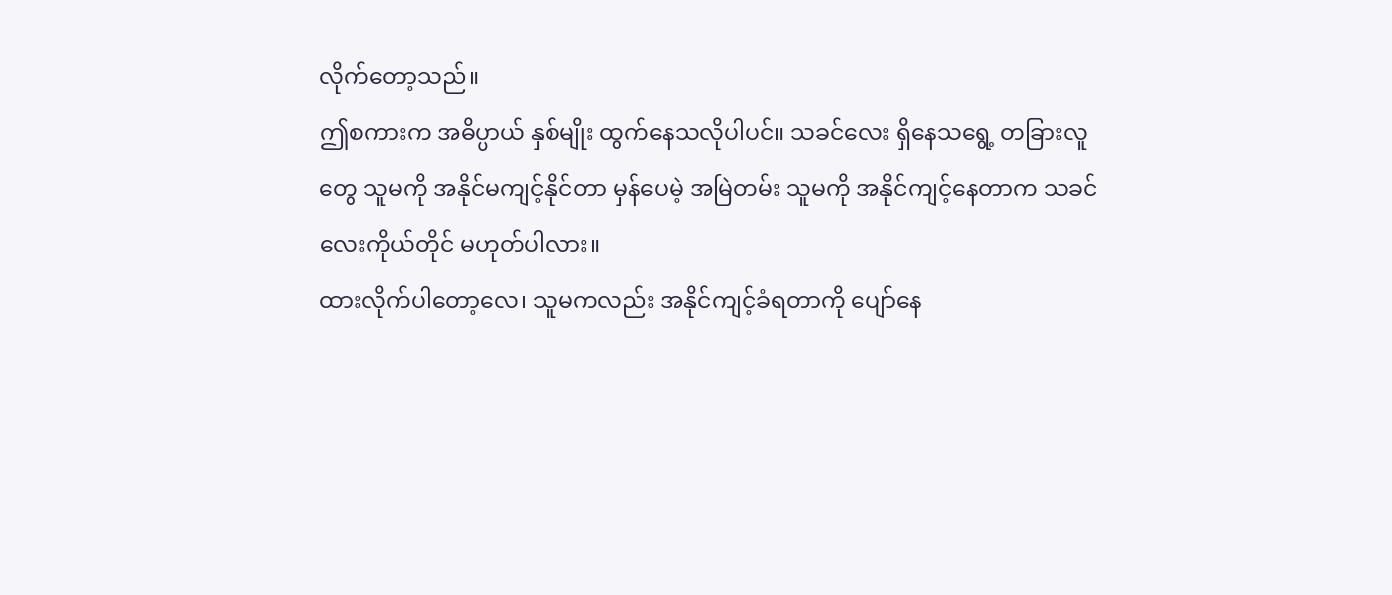လိုက်တော့သည်။
ဤစကားက အဓိပ္ပာယ် နှစ်မျိုး ထွက်နေသလိုပါပင်။ သခင်လေး ရှိနေသရွေ့ တခြားလူတွေ သူမကို အနိုင်မကျင့်နိုင်တာ မှန်ပေမဲ့ အမြဲတမ်း သူမကို အနိုင်ကျင့်နေတာက သခင်လေးကိုယ်တိုင် မဟုတ်ပါလား။
ထားလိုက်ပါတော့လေ၊ သူမကလည်း အနိုင်ကျင့်ခံရတာကို ပျော်နေ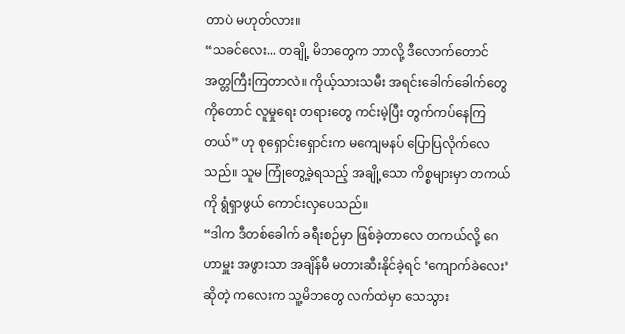တာပဲ မဟုတ်လား။
“သခင်လေး... တချို့ မိဘတွေက ဘာလို့ ဒီလောက်တောင် အတ္တကြီးကြတာလဲ။ ကိုယ့်သားသမီး အရင်းခေါက်ခေါက်တွေကိုတောင် လူမှုရေး တရားတွေ ကင်းမဲ့ပြီး တွက်ကပ်နေကြတယ်” ဟု စုရှောင်းရှောင်းက မကျေမနပ် ပြောပြလိုက်လေသည်။ သူမ ကြုံတွေ့ခဲ့ရသည့် အချို့သော ကိစ္စများမှာ တကယ်ကို ရွံရှာဖွယ် ကောင်းလှပေသည်။
“ဒါက ဒီတစ်ခေါက် ခရီးစဉ်မှာ ဖြစ်ခဲ့တာလေ တကယ်လို့ ဂေဟာမှူး အဖွားသာ အချိန်မီ မတားဆီးနိုင်ခဲ့ရင် ‘ကျောက်ခဲလေး’ ဆိုတဲ့ ကလေးက သူ့မိဘတွေ လက်ထဲမှာ သေသွား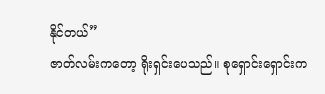နိုင်တယ်”
ဇာတ်လမ်းကတော့ ရိုးရှင်းပေသည်။ စုရှောင်းရှောင်းက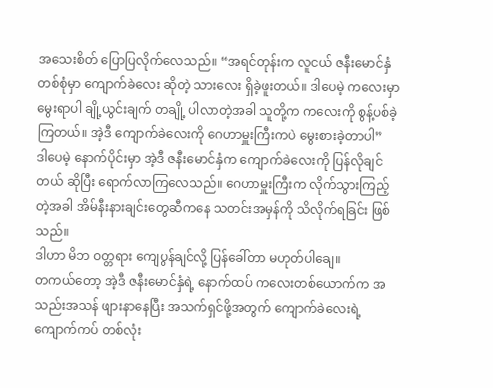အသေးစိတ် ပြောပြလိုက်လေသည်။ “အရင်တုန်းက လူငယ် ဇနီးမောင်နှံ တစ်စုံမှာ ကျောက်ခဲလေး ဆိုတဲ့ သားလေး ရှိခဲ့ဖူးတယ်။ ဒါပေမဲ့ ကလေးမှာ မွေးရာပါ ချို့ယွင်းချက် တချို့ ပါလာတဲ့အခါ သူတို့က ကလေးကို စွန့်ပစ်ခဲ့ကြတယ်။ အဲ့ဒီ ကျောက်ခဲလေးကို ဂေဟာမှူးကြီးကပဲ မွေးစားခဲ့တာပါ”
ဒါပေမဲ့ နောက်ပိုင်းမှာ အဲ့ဒီ ဇနီးမောင်နှံက ကျောက်ခဲလေးကို ပြန်လိုချင်တယ် ဆိုပြီး ရောက်လာကြလေသည်။ ဂေဟာမှူးကြီးက လိုက်သွားကြည့်တဲ့အခါ အိမ်နီးနားချင်းတွေဆီကနေ သတင်းအမှန်ကို သိလိုက်ရခြင်း ဖြစ်သည်။
ဒါဟာ မိဘ ဝတ္တရား ကျေပွန်ချင်လို့ ပြန်ခေါ်တာ မဟုတ်ပါချေ။
တကယ်တော့ အဲ့ဒီ ဇနီးမောင်နှံရဲ့ နောက်ထပ် ကလေးတစ်ယောက်က အသည်းအသန် ဖျားနာနေပြီး အသက်ရှင်ဖို့အတွက် ကျောက်ခဲလေးရဲ့ ကျောက်ကပ် တစ်လုံး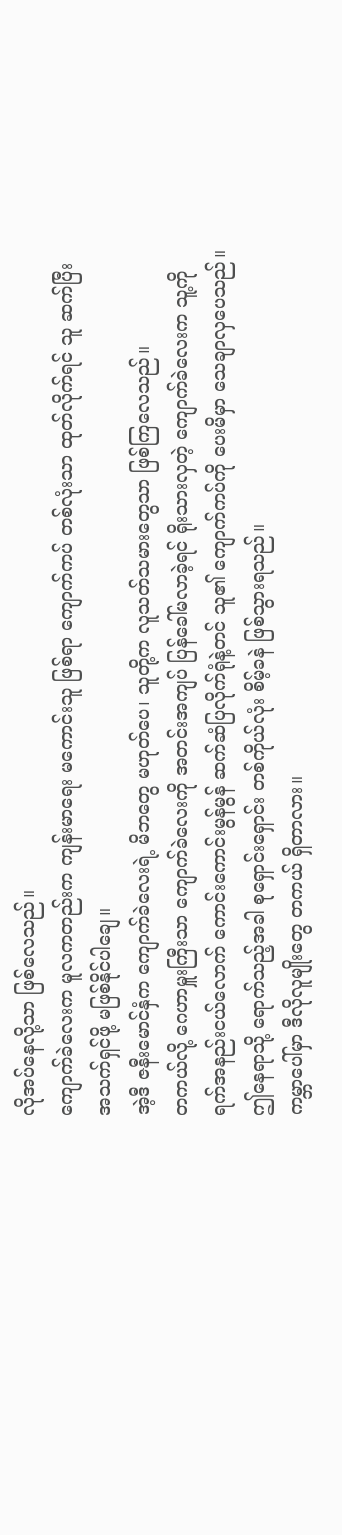လိုအပ်နေလို့သာ ဖြစ်လေသည်။
ကျောက်ခဲလေးက မူလကတည်းက ကျန်းမာရေး မကောင်းသူ ဖြစ်ရာ ကျောက်ကပ် တစ်လုံးသာ ထုတ်လိုက်ရင် သူ ဆက်ပြီး အသက်ရှင်ဖို့ မဖြစ်နိုင်ပါချေ။
အဲ့ဒီ ဇနီးမောင်နှံက ကျောက်ခဲလေးရဲ့ မိဘတွေ မဟုတ်ပေ၊ သူတို့က လူသတ်သမားတွေသာ ဖြစ်ကြလေသည်။
တကယ်လို့ ဂေဟာမှူးကြီးသာ ကျောက်ခဲလေးကို အတင်းအကျပ် ပြန်ခေါ်မလာခဲ့ရင် ရိုးသားလှတဲ့ ကျောက်ခဲလေးက သူ့ကို ရက်အနည်းငယ်လောက် ကောင်းကောင်းမွန်မွန် ဆက်ဆံပြလိုက်ရုံနဲ့တင် သူ၏ ကျောက်ကပ်ကို ပေးမိမှာ သေချာလှပေသည်။
ဤနေရာသို့ ရောက်သည့်အခါ စုရှောင်းရှောင်း တစ်ကိုယ်လုံး စိမ့်ခနဲ ဖြစ်သွားရသည်။
ကမ္ဘာပေါ်မှာ ဒီလိုလူမျိုးတွေ တကယ် ရှိတာလား။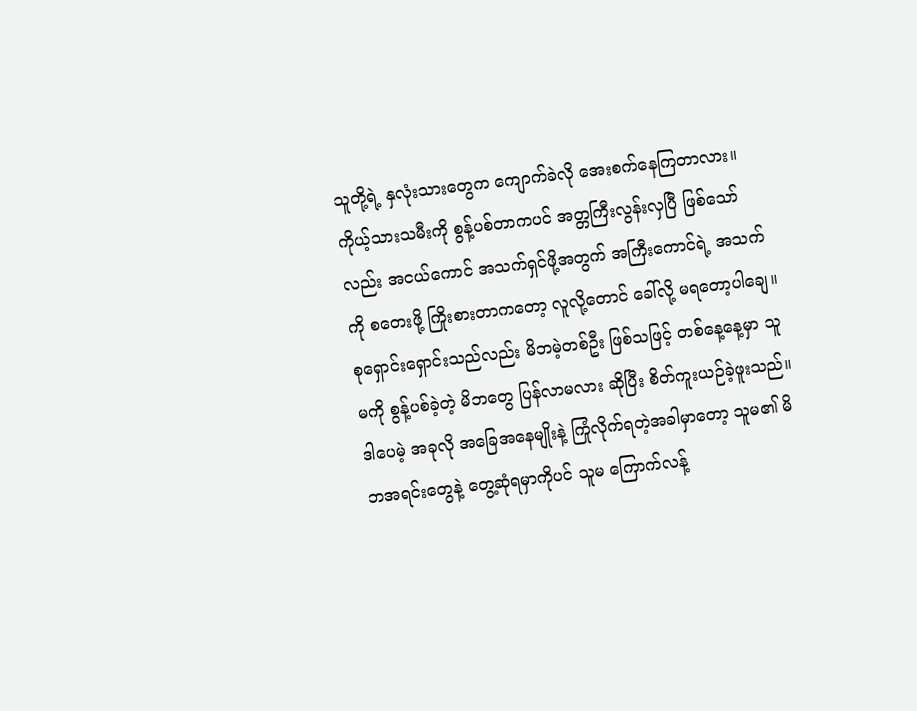သူတို့ရဲ့ နှလုံးသားတွေက ကျောက်ခဲလို အေးစက်နေကြတာလား။
ကိုယ့်သားသမီးကို စွန့်ပစ်တာကပင် အတ္တကြီးလွန်းလှပြီ ဖြစ်သော်လည်း အငယ်ကောင် အသက်ရှင်ဖို့အတွက် အကြီးကောင်ရဲ့ အသက်ကို စတေးဖို့ ကြိုးစားတာကတော့ လူလို့တောင် ခေါ်လို့ မရတော့ပါချေ။
စုရှောင်းရှောင်းသည်လည်း မိဘမဲ့တစ်ဦး ဖြစ်သဖြင့် တစ်နေ့နေ့မှာ သူမကို စွန့်ပစ်ခဲ့တဲ့ မိဘတွေ ပြန်လာမလား ဆိုပြီး စိတ်ကူးယဉ်ခဲ့ဖူးသည်။
ဒါပေမဲ့ အခုလို အခြေအနေမျိုးနဲ့ ကြုံလိုက်ရတဲ့အခါမှာတော့ သူမ၏ မိဘအရင်းတွေနဲ့ တွေ့ဆုံရမှာကိုပင် သူမ ကြောက်လန့်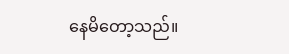နေမိတော့သည်။